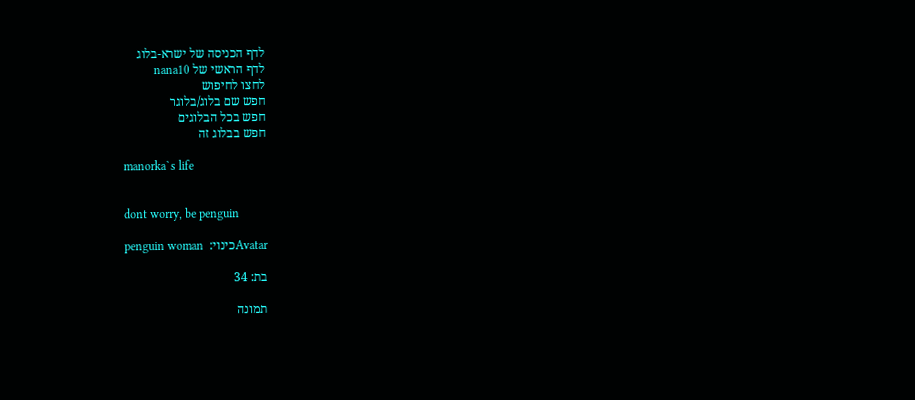לדף הכניסה של ישרא-בלוג
לדף הראשי של nana10
לחצו לחיפוש
חפש שם בלוג/בלוגר
חפש בכל הבלוגים
חפש בבלוג זה

manorka`s life


dont worry, be penguin

Avatarכינוי:  penguin woman

בת: 34

תמונה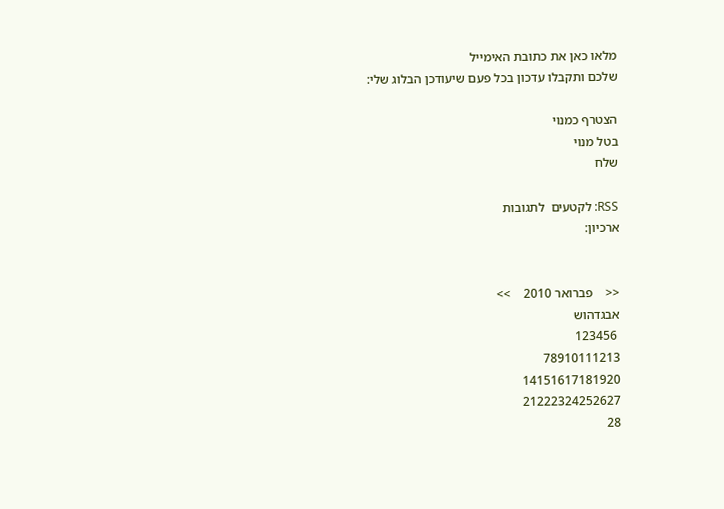מלאו כאן את כתובת האימייל
שלכם ותקבלו עדכון בכל פעם שיעודכן הבלוג שלי:

הצטרף כמנוי
בטל מנוי
שלח

RSS: לקטעים  לתגובות
ארכיון:


<<    פברואר 2010    >>
אבגדהוש
 123456
78910111213
14151617181920
21222324252627
28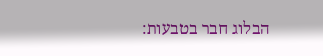הבלוג חבר בטבעות: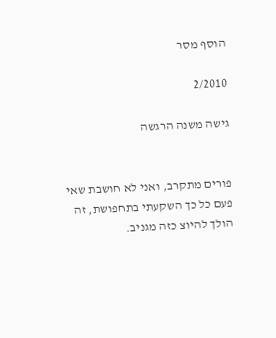הוסף מסר

2/2010

גישה משנה הרגשה


פורים מתקרב, ואני לא חושבת שאי פעם כל כך השקעתי בתחפושת, זה הולך להיוצ כזה מגניב.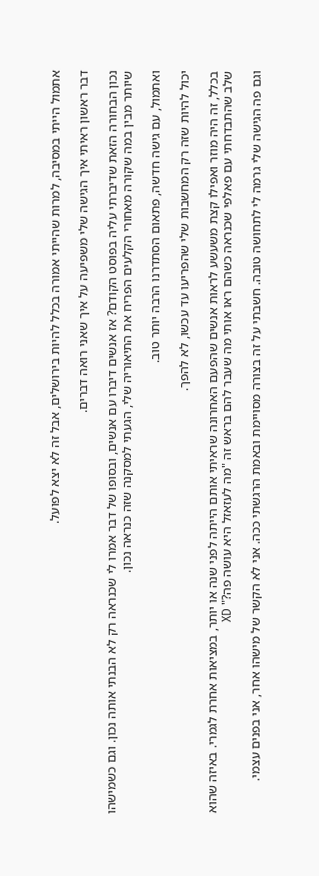אתמול הייתי במסיבה, למרות שהייתי אמורה בכלל להיות בירושלים, אבל זה לא יצא לפועל.

דבר ראשון ראיתי איך הגישה שלי משפיעה על איך שאני רואה דברים.

נכון הבחורה הזאת שדיברתי עליה בפוסט הקודם? אז אנשים דיברו עם אנשים, ובסופו של דבר אמרו לי שכנראה רק לא הבנתי אותה נכון. וגם כשמישהו שיותר מבין במה שקורה מאחורי הקלעים הפריח את התיאוריה שלי, הגעתי למסקנה שזה כנראה נכון.

ואתמול, עם גישה חדשה, פתאום הסתדרנו הרבה יותר טוב.

יכול להיות שזה רק המחשבות שלי שהפריעו עד עכשו, לא להפך.

בכלל, זה היה מוזר ואפילו קצת משעשע לראות אנשים שהפעם האחרונה שראיתי אותם הייתה לפני שנה או יותר, במציאות אחרת לגמרי. באיזה שהוא שלב שהתבדחתי עם פאלפי שכנראה כשהם ראו אותי מה שעבר להם בראש זה "מה לעזאזל היא עושה פה?" XD

וגם פה הגישה שלי גרמה לי לתחושה טובה. חשבתי על זה בצורה מסויימת ובאמת הרגשתי ככה. אני לא הקשר של מישהו אחר, אני בפנים עצמי.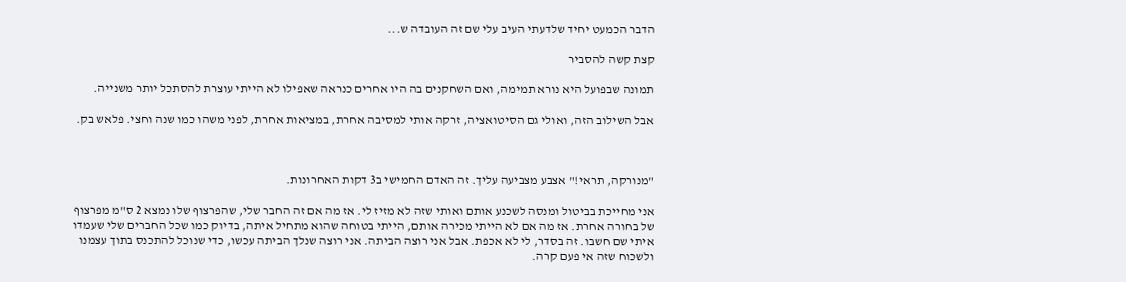הדבר הכמעט יחיד שלדעתי העיב עלי שם זה העובדה ש...

קצת קשה להסביר

תמונה שבפועל היא נורא תמימה, ואם השחקנים בה היו אחרים כנראה שאפילו לא הייתי עוצרת להסתכל יותר משנייה.

אבל השילוב הזה, ואולי גם הסיטואציה, זרקה אותי למסיבה אחרת, במציאות אחרת, לפני משהו כמו שנה וחצי. פלאש בק.



"מנורקה, תראי!" אצבע מצביעה עליך. זה האדם החמישי ב3 דקות האחרונות.

אני מחייכת בביטול ומנסה לשכנע אותם ואותי שזה לא מזיז לי. אז מה אם זה החבר שלי, שהפרצוף שלו נמצא 2 ס"מ מפרצוף של בחורה אחרת. אז מה אם לא הייתי מכירה אותם, הייתי בטוחה שהוא מתחיל איתה, בדיוק כמו שכל החברים שלי שעמדו איתי שם חשבו. זה בסדר, לי לא אכפת. אבל אני רוצה הביתה. אני רוצה שנלך הביתה עכשו, כדי שנוכל להתכנס בתוך עצמנו ולשכוח שזה אי פעם קרה.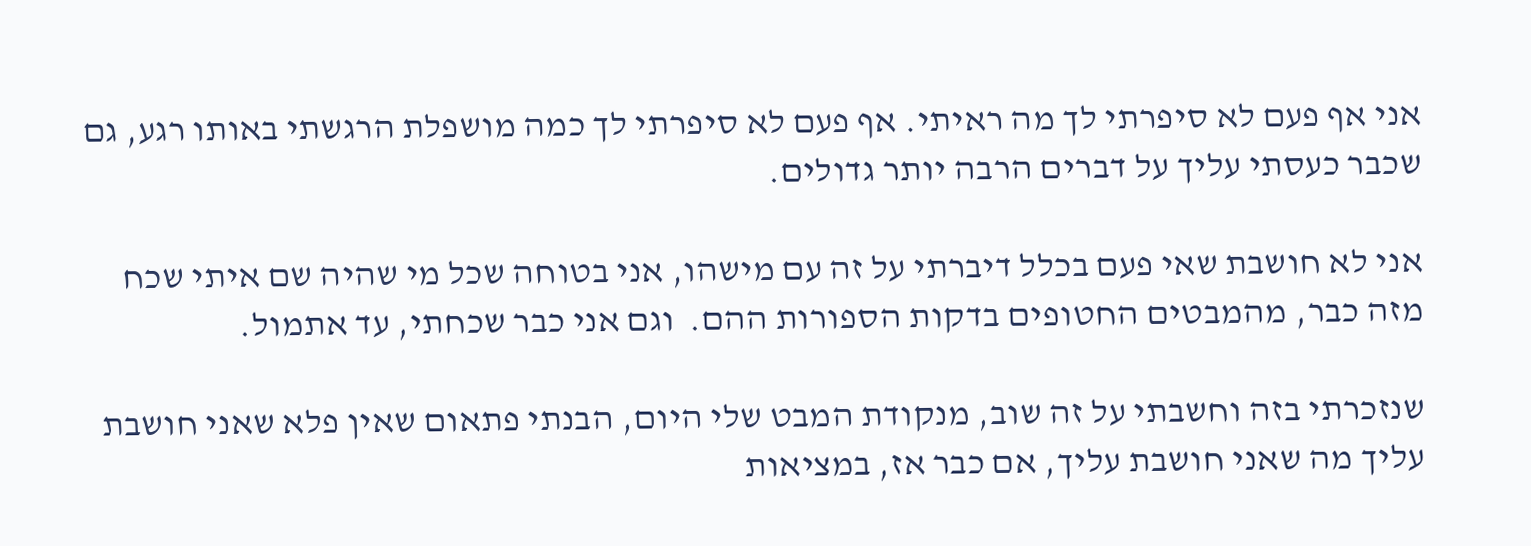אני אף פעם לא סיפרתי לך מה ראיתי. אף פעם לא סיפרתי לך כמה מושפלת הרגשתי באותו רגע, גם שכבר כעסתי עליך על דברים הרבה יותר גדולים.

אני לא חושבת שאי פעם בכלל דיברתי על זה עם מישהו, אני בטוחה שכל מי שהיה שם איתי שכח מזה כבר, מהמבטים החטופים בדקות הספורות ההם.  וגם אני כבר שכחתי, עד אתמול.

שנזכרתי בזה וחשבתי על זה שוב, מנקודת המבט שלי היום, הבנתי פתאום שאין פלא שאני חושבת עליך מה שאני חושבת עליך, אם כבר אז, במציאות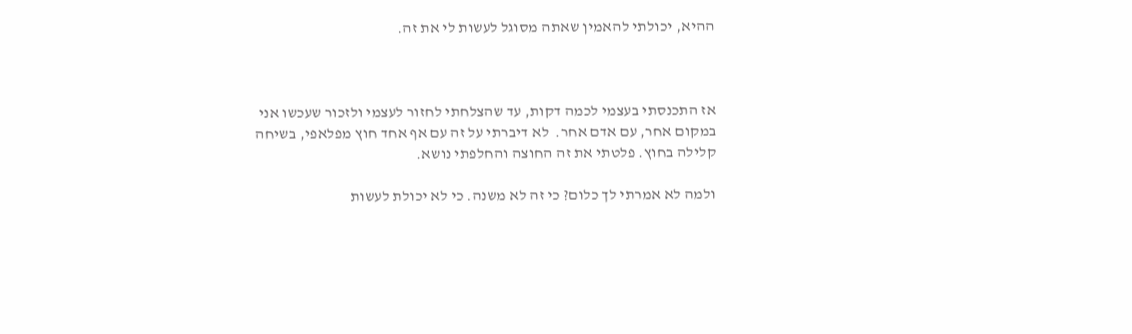ההיא, יכולתי להאמין שאתה מסוגל לעשות לי את זה.



אז התכנסתי בעצמי לכמה דקות, עד שהצלחתי לחזור לעצמי ולזכור שעכשו אני במקום אחר, עם אדם אחר.  לא דיברתי על זה עם אף אחד חוץ מפלאפי, בשיחה קלילה בחוץ. פלטתי את זה החוצה והחלפתי נושא.

ולמה לא אמרתי לך כלום? כי זה לא משנה. כי לא יכולת לעשות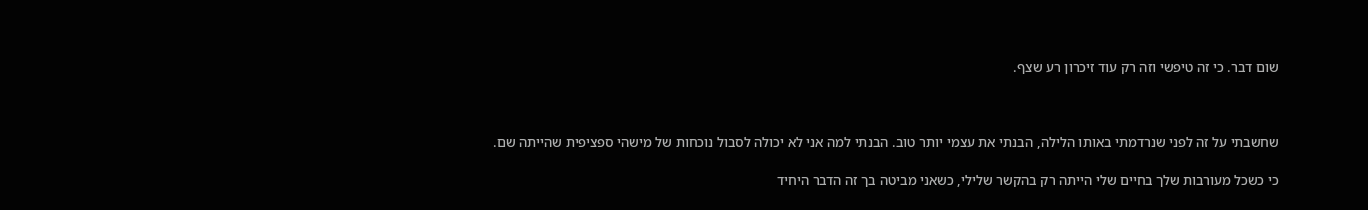שום דבר. כי זה טיפשי וזה רק עוד זיכרון רע שצף.



שחשבתי על זה לפני שנרדמתי באותו הלילה, הבנתי את עצמי יותר טוב. הבנתי למה אני לא יכולה לסבול נוכחות של מישהי ספציפית שהייתה שם.

כי כשכל מעורבות שלך בחיים שלי הייתה רק בהקשר שלילי, כשאני מביטה בך זה הדבר היחיד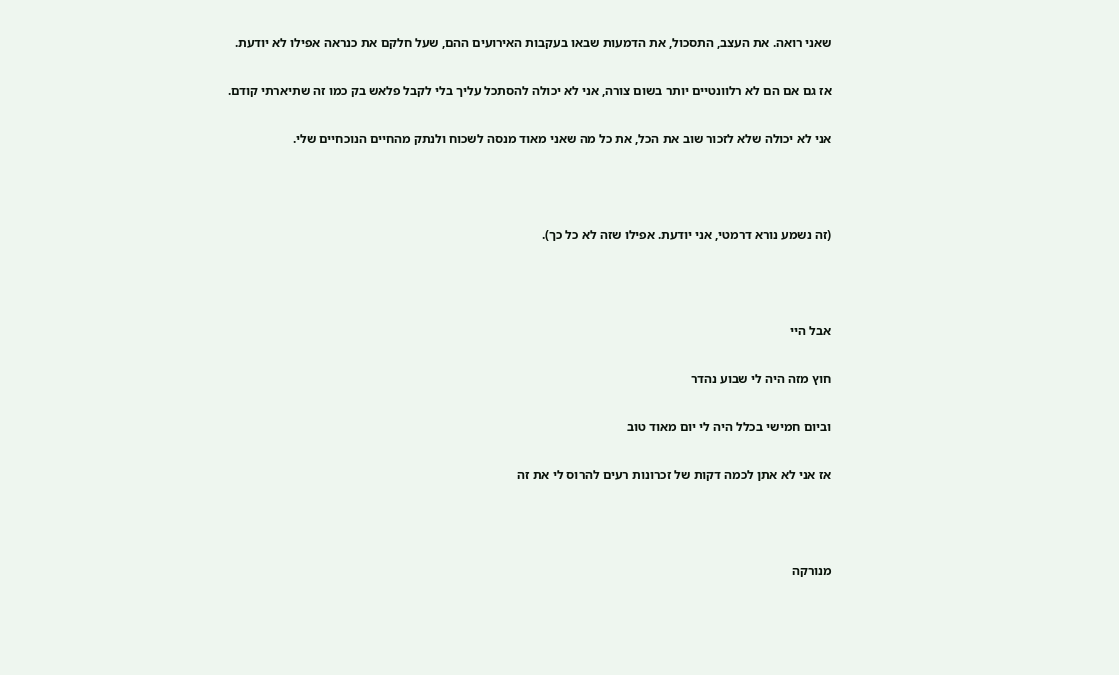שאני רואה. את העצב, התסכול, את הדמעות שבאו בעקבות האירועים ההם, שעל חלקם את כנראה אפילו לא יודעת.

אז גם אם הם לא רלוונטיים יותר בשום צורה, אני לא יכולה להסתכל עליך בלי לקבל פלאש בק כמו זה שתיארתי קודם.

אני לא יכולה שלא לזכור שוב את הכל, את כל מה שאני מאוד מנסה לשכוח ולנתק מהחיים הנוכחיים שלי.



(זה נשמע נורא דרמטי, אני יודעת. אפילו שזה לא כל כך).



אבל היי

חוץ מזה היה לי שבוע נהדר

וביום חמישי בכלל היה לי יום מאוד טוב

אז אני לא אתן לכמה דקות של זכרונות רעים להרוס לי את זה



מנורקה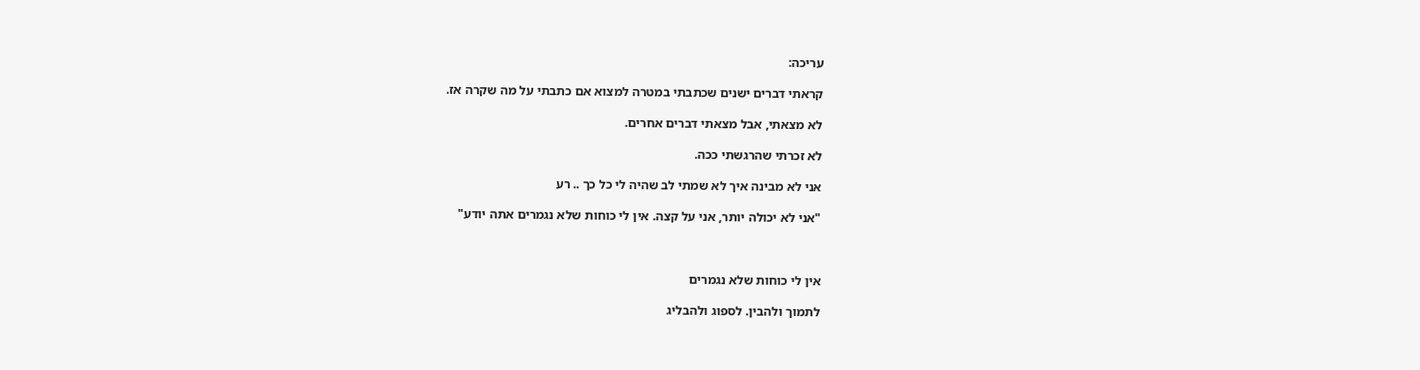עריכה:

קראתי דברים ישנים שכתבתי במטרה למצוא אם כתבתי על מה שקרה אז.

לא מצאתי, אבל מצאתי דברים אחרים.

לא זכרתי שהרגשתי ככה.

אני לא מבינה איך לא שמתי לב שהיה לי כל כך .. רע

"אני לא יכולה יותר, אני על קצה. אין לי כוחות שלא נגמרים אתה יודע"



אין לי כוחות שלא נגמרים

לתמוך ולהבין. לספוג ולהבליג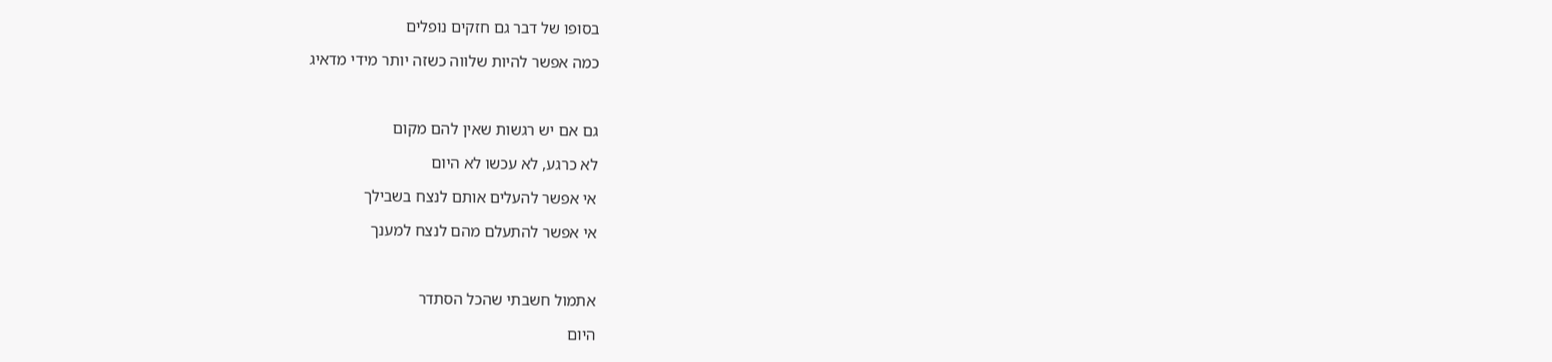בסופו של דבר גם חזקים נופלים

כמה אפשר להיות שלווה כשזה יותר מידי מדאיג



גם אם יש רגשות שאין להם מקום

לא כרגע, לא עכשו לא היום

אי אפשר להעלים אותם לנצח בשבילך

אי אפשר להתעלם מהם לנצח למענך



אתמול חשבתי שהכל הסתדר

היום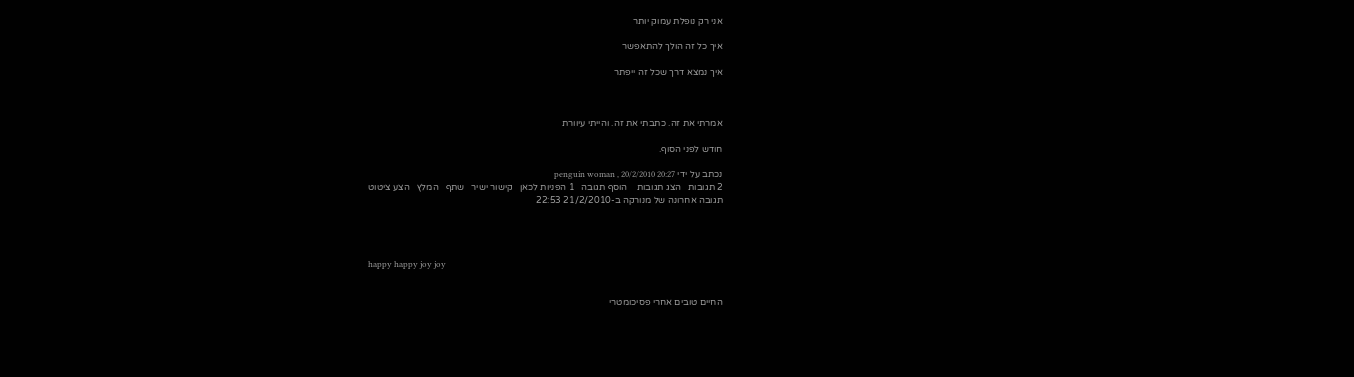אני רק נופלת עמוק יותר

איך כל זה הולך להתאפשר

איך נמצא דרך שכל זה ייפתר



אמרתי את זה. כתבתי את זה. והייתי עיוורת

חודש לפני הסוף.

נכתב על ידי penguin woman , 20/2/2010 20:27
2 תגובות   הצג תגובות    הוסף תגובה   1 הפניות לכאן   קישור ישיר   שתף   המלץ   הצע ציטוט
תגובה אחרונה של מנורקה ב-21/2/2010 22:53




happy happy joy joy


החיים טובים אחרי פסיכומטרי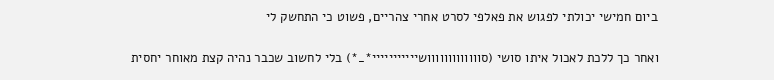ביום חמישי יכולתי לפגוש את פאלפי לסרט אחרי צהריים, פשוט כי התחשק לי

ואחר כך ללכת לאכול איתו סושי (סווווווווווווושייייייייייי*_*) בלי לחשוב שכבר נהיה קצת מאוחר יחסית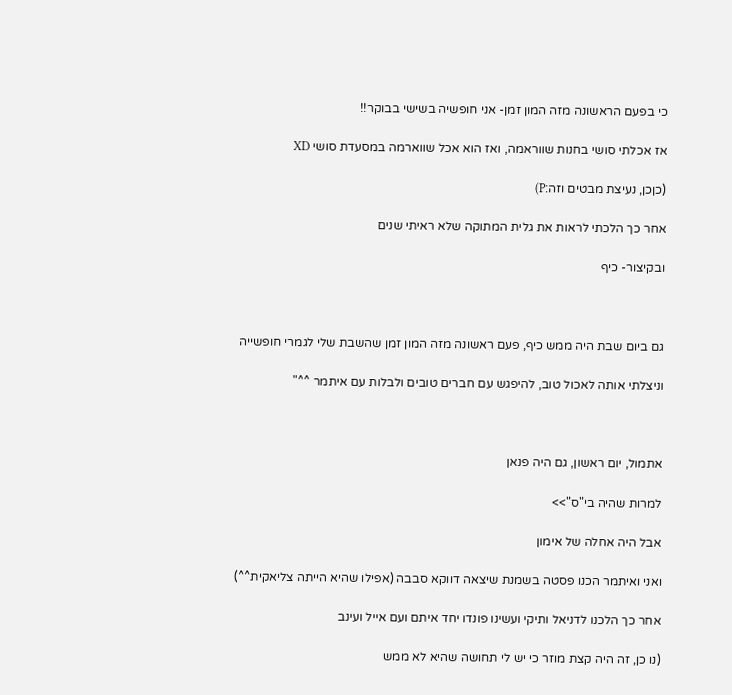כי בפעם הראשונה מזה המון זמן- אני חופשיה בשישי בבוקר!!

אז אכלתי סושי בחנות שווראמה, ואז הוא אכל שווארמה במסעדת סושי XD

(כןכן, נעיצת מבטים וזה:P)

אחר כך הלכתי לראות את גלית המתוקה שלא ראיתי שנים

ובקיצור- כיף



גם ביום שבת היה ממש כיף, פעם ראשונה מזה המון זמן שהשבת שלי לגמרי חופשייה

וניצלתי אותה לאכול טוב, להיפגש עם חברים טובים ולבלות עם איתמר ^^"



אתמול, יום ראשון, גם היה פנאן

למרות שהיה בי"ס">>

אבל היה אחלה של אימון

ואני ואיתמר הכנו פסטה בשמנת שיצאה דווקא סבבה (אפילו שהיא הייתה צליאקית^^)

אחר כך הלכנו לדניאל ותיקי ועשינו פונדו יחד איתם ועם אייל ועינב

(נו כן, זה היה קצת מוזר כי יש לי תחושה שהיא לא ממש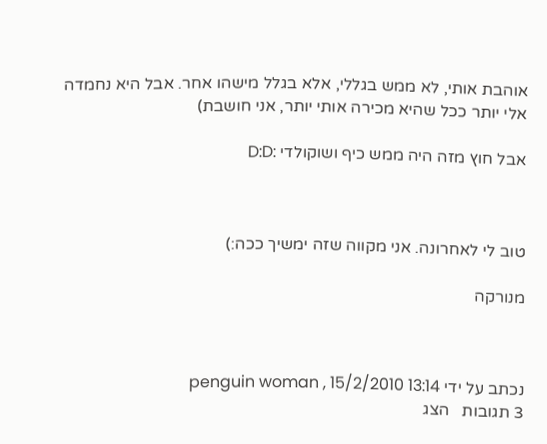אוהבת אותי, לא ממש בגללי, אלא בגלל מישהו אחר. אבל היא נחמדה אלי יותר ככל שהיא מכירה אותי יותר, אני חושבת)

אבל חוץ מזה היה ממש כיף ושוקולדי :D:D



טוב לי לאחרונה. אני מקווה שזה ימשיך ככה:)

מנורקה



נכתב על ידי penguin woman , 15/2/2010 13:14
3 תגובות   הצג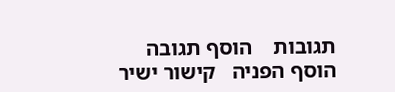תגובות    הוסף תגובה   הוסף הפניה   קישור ישיר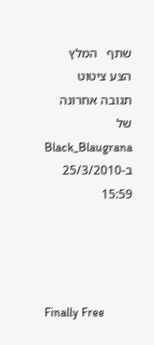שתף   המלץ   הצע ציטוט
תגובה אחרונה של Black_Blaugrana ב-25/3/2010 15:59




Finally Free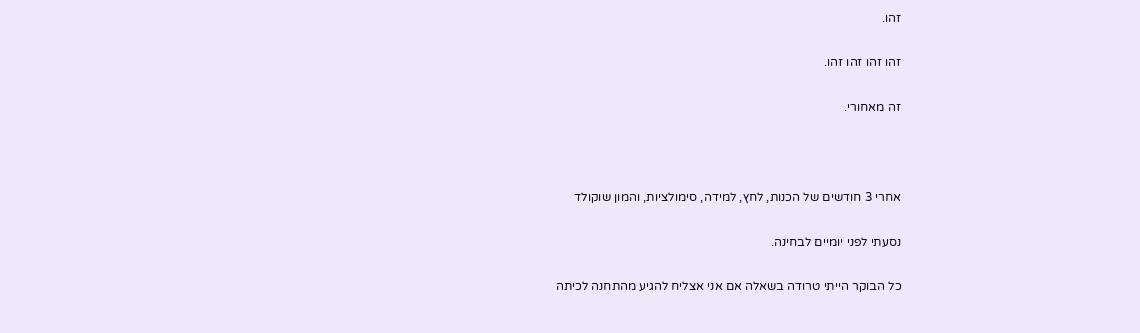זהו.

זהו זהו זהו זהו.

זה מאחורי.



אחרי 3 חודשים של הכנות, לחץ, למידה, סימולציות, והמון שוקולד

נסעתי לפני יומיים לבחינה.

כל הבוקר הייתי טרודה בשאלה אם אני אצליח להגיע מהתחנה לכיתה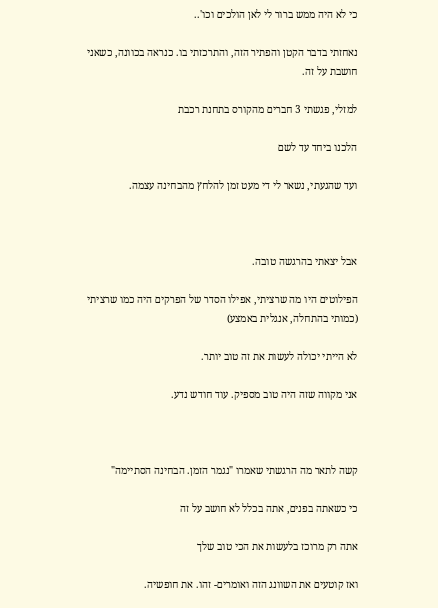כי לא היה ממש ברור לי לאן הולכים וכו'..

נאחזתי בדבר הקטן והפתיר הזה, והתרכזתי בו. כנראה בכוונה, כשאני חושבת על זה.

למזלי, פגשתי 3 חברים מהקורס בתחנת רכבת

הלכנו ביחד עד לשם

ועד שהגעתי, נשאר לי די מעט זמן להלחץ מהבחינה עצמה.



אבל יצאתי בהרגשה טובה.

הפילוטים היו מה שרציתי, אפילו הסדר של הפרקים היה כמו שרציתי (כמותי בהתחלה, אנגלית באמצע)

לא הייתי יכולה לעשות את זה טוב יותר.

אני מקווה שזה היה טוב מספיק. עוד חודש נדע.



קשה לתאר מה הרגשתי שאמרו "נגמר הזמן. הבחינה הסתיימה"

כי כשאתה בפנים, אתה בכלל לא חושב על זה

אתה רק מרוכז בלעשות את הכי טוב שלך

ואז קוטעים את השוונג הזה ואומרים- זהו. את חופשיה.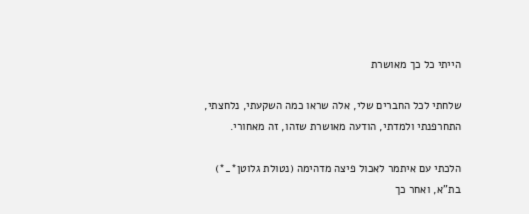הייתי כל כך מאושרת

שלחתי לכל החברים שלי, אלה שראו כמה השקעתי, נלחצתי, התחרפנתי ולמדתי, הודעה מאושרת שזהו, זה מאחורי.

הלכתי עם איתמר לאכול פיצה מדהימה (נטולת גלוטן*_*) בת"א, ואחר כך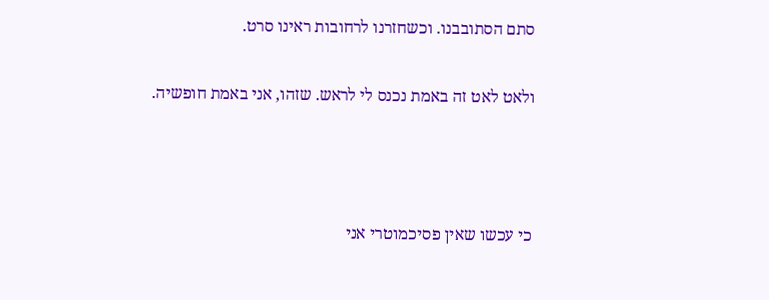סתם הסתובבנו. וכשחזרנו לרחובות ראינו סרט.

ולאט לאט זה באמת נכנס לי לראש. שזהו, אני באמת חופשיה.



כי עכשו שאין פסיכמוטרי אני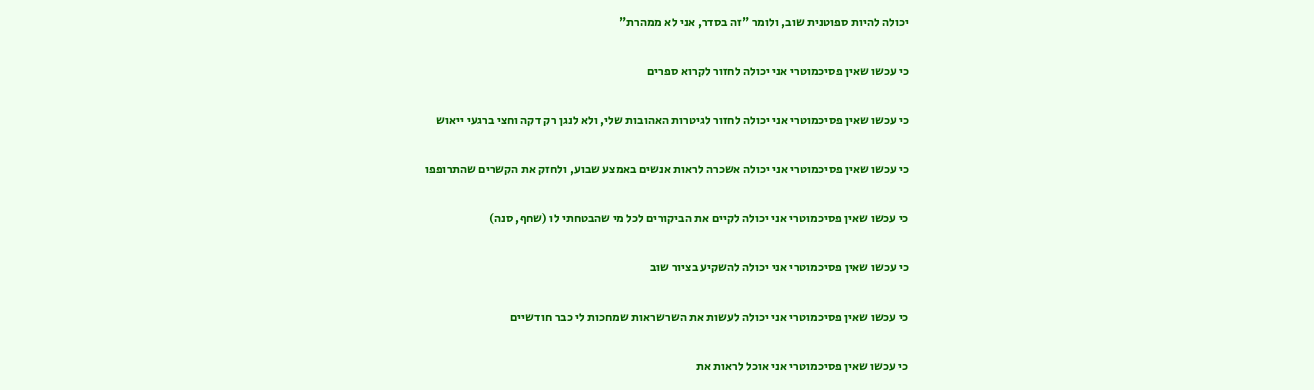יכולה להיות ספוטנית שוב, ולומר "זה בסדר, אני לא ממהרת"

כי עכשו שאין פסיכמוטרי אני יכולה לחזור לקרוא ספרים

כי עכשו שאין פסיכמוטרי אני יכולה לחזור לגיטרות האהובות שלי, ולא לנגן רק דקה וחצי ברגעי ייאוש

כי עכשו שאין פסיכמוטרי אני יכולה אשכרה לראות אנשים באמצע שבוע, ולחזק את הקשרים שהתרופפו

כי עכשו שאין פסיכמוטרי אני יכולה לקיים את הביקורים לכל מי שהבטחתי לו (שחף, סנה)

כי עכשו שאין פסיכמוטרי אני יכולה להשקיע בציור שוב

כי עכשו שאין פסיכמוטרי אני יכולה לעשות את השרשראות שמחכות לי כבר חודשיים

כי עכשו שאין פסיכמוטרי אני אוכל לראות את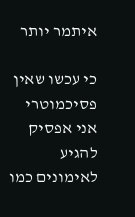איתמר יותר

כי עכשו שאין פסיכמוטרי אני אפסיק להגיע  לאימונים כמו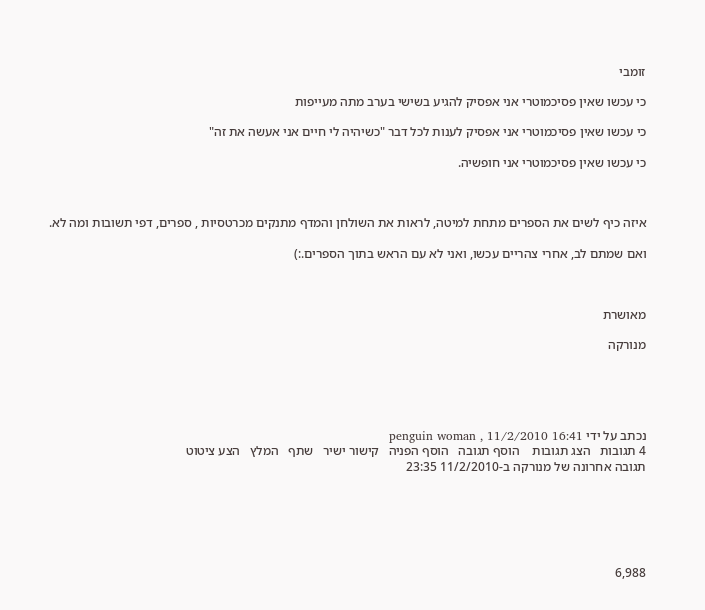זומבי

כי עכשו שאין פסיכמוטרי אני אפסיק להגיע בשישי בערב מתה מעייפות

כי עכשו שאין פסיכמוטרי אני אפסיק לענות לכל דבר "כשיהיה לי חיים אני אעשה את זה"

כי עכשו שאין פסיכמוטרי אני חופשיה.



איזה כיף לשים את הספרים מתחת למיטה, לראות את השולחן והמדף מתנקים מכרטסיות , ספרים, דפי תשובות ומה לא.

ואם שמתם לב, אחרי צהריים עכשו, ואני לא עם הראש בתוך הספרים.:)



מאושרת

מנורקה





נכתב על ידי penguin woman , 11/2/2010 16:41
4 תגובות   הצג תגובות    הוסף תגובה   הוסף הפניה   קישור ישיר   שתף   המלץ   הצע ציטוט
תגובה אחרונה של מנורקה ב-11/2/2010 23:35






6,988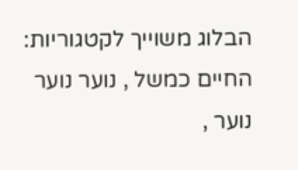הבלוג משוייך לקטגוריות: החיים כמשל , נוער נוער נוער ,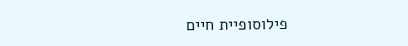פילוסופיית חיים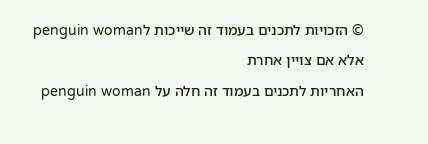© הזכויות לתכנים בעמוד זה שייכות לpenguin woman אלא אם צויין אחרת
האחריות לתכנים בעמוד זה חלה על penguin woman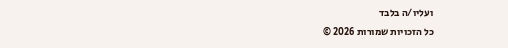ועליו/ה בלבד
כל הזכויות שמורות 2026 ©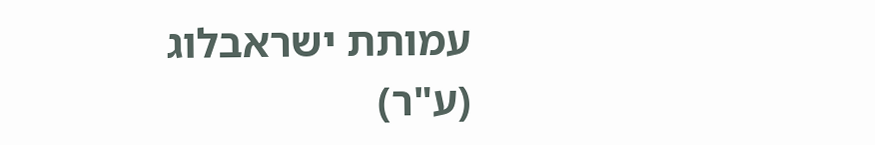עמותת ישראבלוג (ע"ר)